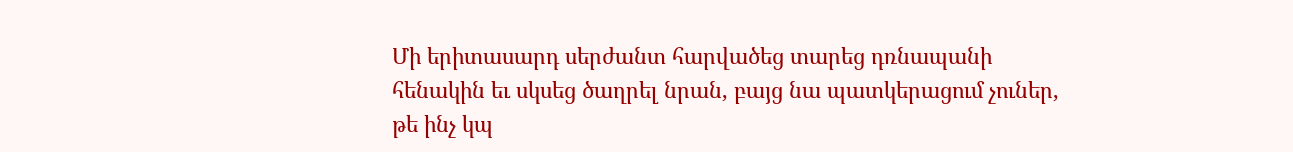Մի երիտասարդ սերժանտ հարվածեց տարեց դռնապանի հենակին եւ սկսեց ծաղրել նրան, բայց նա պատկերացում չուներ, թե ինչ կպ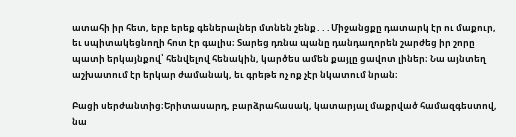ատահի իր հետ, երբ երեք գեներալներ մտնեն շենք․․․Միջանցքը դատարկ էր ու մաքուր, եւ սպիտակեցնողի հոտ էր գալիս։ Տարեց դռնա պանը դանդաղորեն շարժեց իր շորը պատի երկայնքով՝ հենվելով հենակին, կարծես ամեն քայլը ցավոտ լիներ։ Նա այնտեղ աշխատում էր երկար ժամանակ, եւ գրեթե ոչ ոք չէր նկատում նրան։

Բացի սերժանտից։Երիտասարդ, բարձրահասակ, կատարյալ մաքրված համազգեստով, նա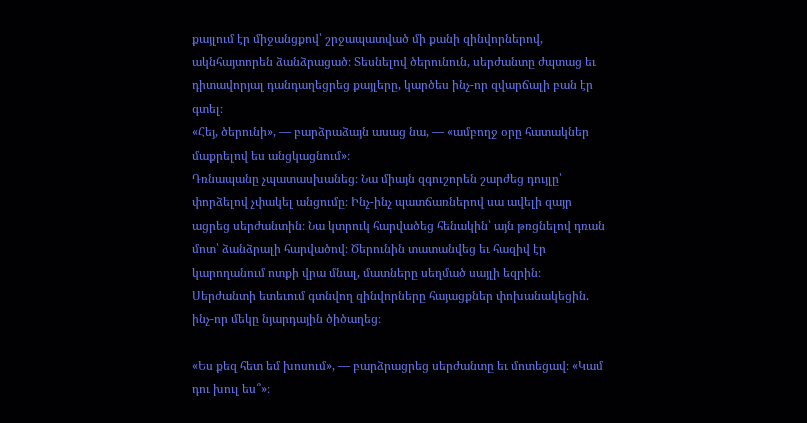քայլում էր միջանցքով՝ շրջապատված մի քանի զինվորներով, ակնհայտորեն ձանձրացած։ Տեսնելով ծերունուն, սերժանտը ժպտաց եւ դիտավորյալ դանդաղեցրեց քայլերը, կարծես ինչ-որ զվարճալի բան էր գտել։
«Հեյ, ծերունի», — բարձրաձայն ասաց նա, — «ամբողջ օրը հատակներ մաքրելով ես անցկացնում»։
Դռնապանը չպատասխանեց։ Նա միայն զգուշորեն շարժեց դույլը՝ փորձելով չփակել անցումը։ Ինչ-ինչ պատճառներով սա ավելի զայր ացրեց սերժանտին։ Նա կտրուկ հարվածեց հենակին՝ այն թռցնելով դռան մոտ՝ ձանձրալի հարվածով։ Ծերունին տատանվեց եւ հազիվ էր կարողանում ոտքի վրա մնալ, մատները սեղմած սայլի եզրին։
Սերժանտի ետեւում գտնվող զինվորները հայացքներ փոխանակեցին. ինչ-որ մեկը նյարդային ծիծաղեց։

«Ես քեզ հետ եմ խոսում», — բարձրացրեց սերժանտը եւ մոտեցավ։ «Կամ դու խուլ ես՞»։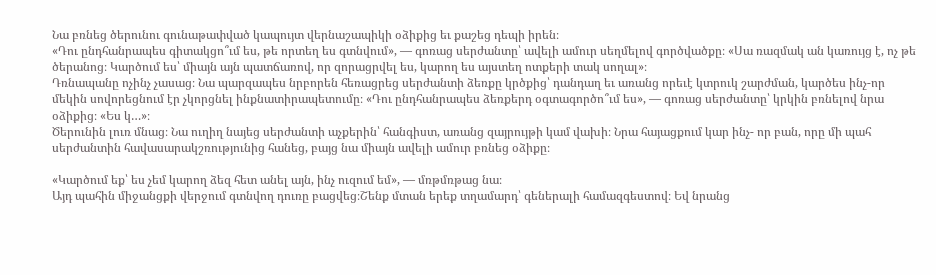Նա բռնեց ծերունու գունաթափված կապույտ վերնաշապիկի օձիքից եւ քաշեց դեպի իրեն։
«Դու ընդհանրապես գիտակցո՞ւմ ես, թե որտեղ ես գտնվում», — գոռաց սերժանտը՝ ավելի ամուր սեղմելով գործվածքը։ «Սա ռազմակ ան կառույց է, ոչ թե ծերանոց։ Կարծում ես՝ միայն այն պատճառով, որ զորացրվել ես, կարող ես այստեղ ոտքերի տակ սողալ»։
Դռնապանը ոչինչ չասաց։ Նա պարզապես նրբորեն հեռացրեց սերժանտի ձեռքը կրծքից՝ դանդաղ եւ առանց որեւէ կտրուկ շարժման, կարծես ինչ-որ մեկին սովորեցնում էր չկորցնել ինքնատիրապետումը։ «Դու ընդհանրապես ձեռքերդ օգտագործո՞ւմ ես», — գոռաց սերժանտը՝ կրկին բռնելով նրա օձիքից։ «Ես կ…»։
Ծերունին լուռ մնաց։ Նա ուղիղ նայեց սերժանտի աչքերին՝ հանգիստ, առանց զայրույթի կամ վախի։ Նրա հայացքում կար ինչ- որ բան, որը մի պահ սերժանտին հավասարակշռությունից հանեց, բայց նա միայն ավելի ամուր բռնեց օձիքը։

«Կարծում եք՝ ես չեմ կարող ձեզ հետ անել այն, ինչ ուզում եմ», — մռթմռթաց նա։
Այդ պահին միջանցքի վերջում գտնվող դուռը բացվեց։Շենք մտան երեք տղամարդ՝ գեներալի համազգեստով։ Եվ նրանց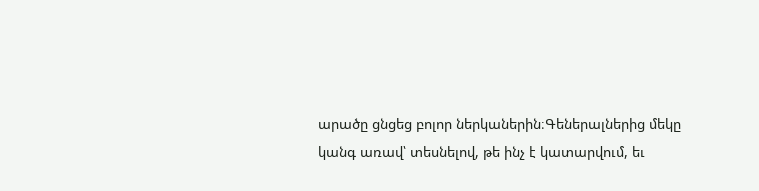արածը ցնցեց բոլոր ներկաներին։Գեներալներից մեկը կանգ առավ՝ տեսնելով, թե ինչ է կատարվում, եւ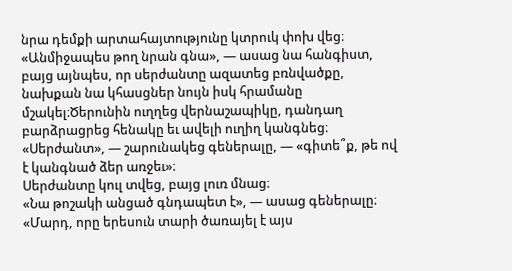նրա դեմքի արտահայտությունը կտրուկ փոխ վեց։
«Անմիջապես թող նրան գնա», — ասաց նա հանգիստ, բայց այնպես, որ սերժանտը ազատեց բռնվածքը, նախքան նա կհասցներ նույն իսկ հրամանը մշակել։Ծերունին ուղղեց վերնաշապիկը, դանդաղ բարձրացրեց հենակը եւ ավելի ուղիղ կանգնեց։
«Սերժանտ», — շարունակեց գեներալը, — «գիտե՞ք, թե ով է կանգնած ձեր առջեւ»։
Սերժանտը կուլ տվեց, բայց լուռ մնաց։
«Նա թոշակի անցած գնդապետ է», — ասաց գեներալը։ «Մարդ, որը երեսուն տարի ծառայել է այս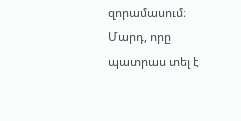զորամասում։ Մարդ, որը պատրաս տել է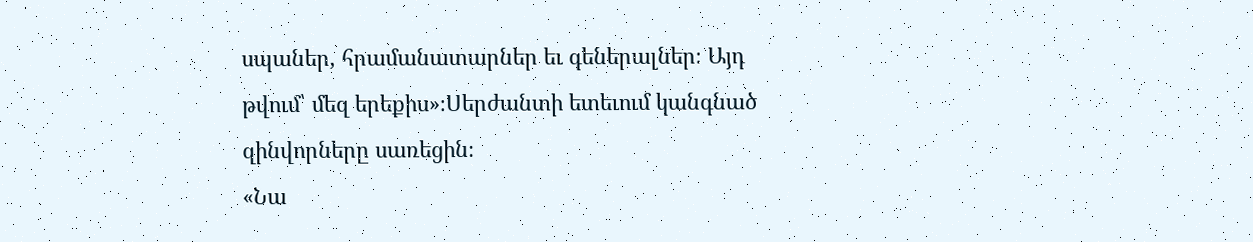սպաներ, հրամանատարներ եւ գեներալներ։ Այդ թվում՝ մեզ երեքիս»։Սերժանտի ետեւում կանգնած զինվորները սառեցին։
«Նա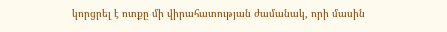կորցրել է ոտքը մի վիրահատության ժամանակ, որի մասին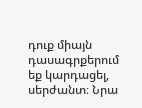դուք միայն դասագրքերում եք կարդացել, սերժանտ։ Նրա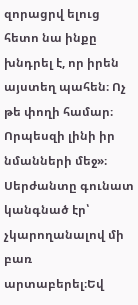զորացրվ ելուց հետո նա ինքը խնդրել է, որ իրեն այստեղ պահեն։ Ոչ թե փողի համար։ Որպեսզի լինի իր նմանների մեջ»։
Սերժանտը գունատ կանգնած էր՝ չկարողանալով մի բառ արտաբերել։Եվ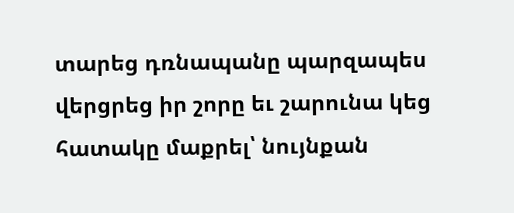տարեց դռնապանը պարզապես վերցրեց իր շորը եւ շարունա կեց հատակը մաքրել՝ նույնքան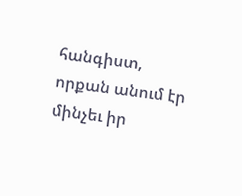հանգիստ, որքան անում էր մինչեւ իր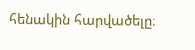հենակին հարվածելը։